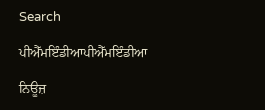Search

ਪੀਐੱਮਇੰਡੀਆਪੀਐੱਮਇੰਡੀਆ

ਨਿਊਜ਼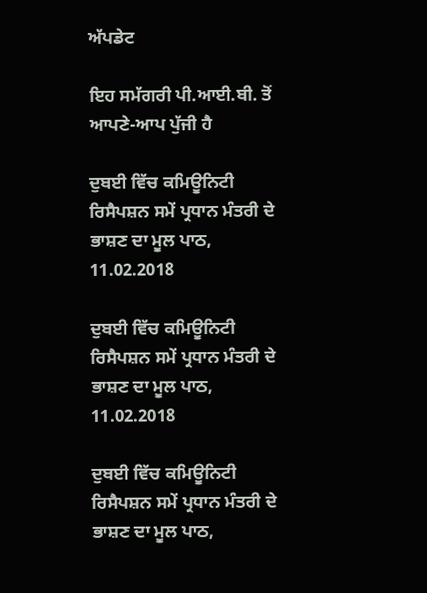ਅੱਪਡੇਟ

ਇਹ ਸਮੱਗਰੀ ਪੀ.ਆਈ.ਬੀ. ਤੋਂ ਆਪਣੇ-ਆਪ ਪੁੱਜੀ ਹੈ

ਦੁਬਈ ਵਿੱਚ ਕਮਿਊਨਿਟੀ ਰਿਸੈਪਸ਼ਨ ਸਮੇਂ ਪ੍ਰਧਾਨ ਮੰਤਰੀ ਦੇ ਭਾਸ਼ਣ ਦਾ ਮੂਲ ਪਾਠ, 11.02.2018

ਦੁਬਈ ਵਿੱਚ ਕਮਿਊਨਿਟੀ ਰਿਸੈਪਸ਼ਨ ਸਮੇਂ ਪ੍ਰਧਾਨ ਮੰਤਰੀ ਦੇ ਭਾਸ਼ਣ ਦਾ ਮੂਲ ਪਾਠ, 11.02.2018

ਦੁਬਈ ਵਿੱਚ ਕਮਿਊਨਿਟੀ ਰਿਸੈਪਸ਼ਨ ਸਮੇਂ ਪ੍ਰਧਾਨ ਮੰਤਰੀ ਦੇ ਭਾਸ਼ਣ ਦਾ ਮੂਲ ਪਾਠ,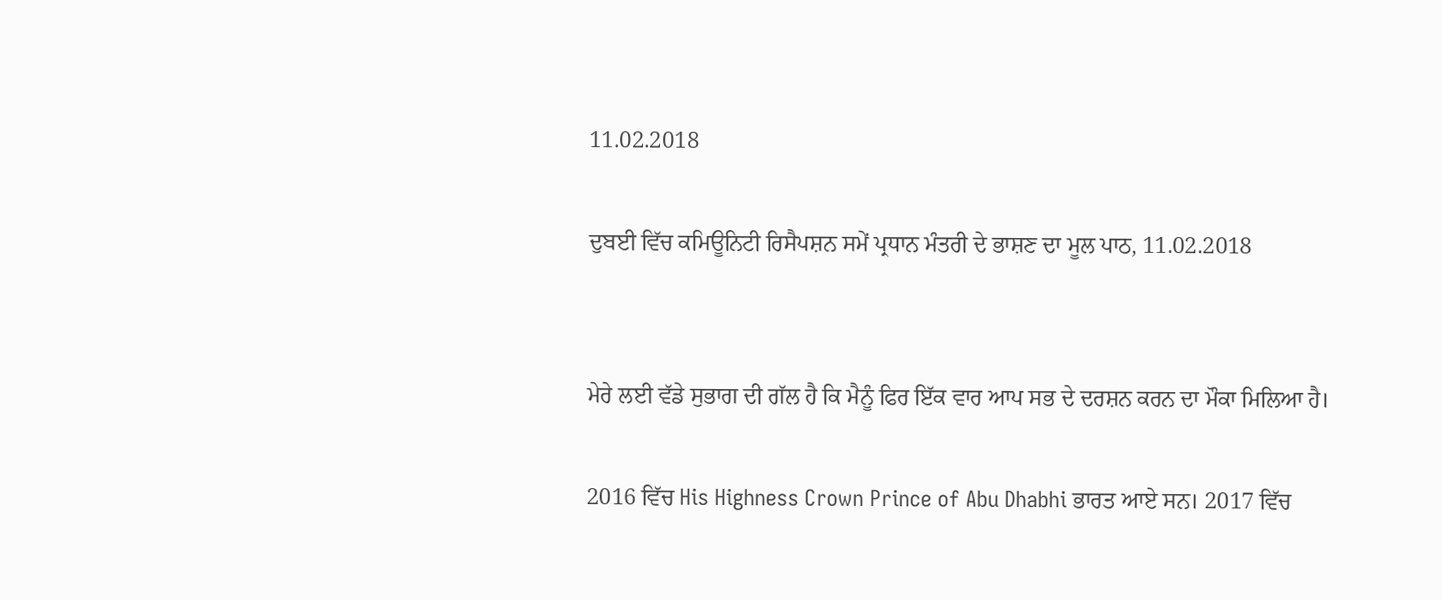11.02.2018

ਦੁਬਈ ਵਿੱਚ ਕਮਿਊਨਿਟੀ ਰਿਸੈਪਸ਼ਨ ਸਮੇਂ ਪ੍ਰਧਾਨ ਮੰਤਰੀ ਦੇ ਭਾਸ਼ਣ ਦਾ ਮੂਲ ਪਾਠ, 11.02.2018


ਮੇਰੇ ਲਈ ਵੱਡੇ ਸੁਭਾਗ ਦੀ ਗੱਲ ਹੈ ਕਿ ਮੈਨੂੰ ਫਿਰ ਇੱਕ ਵਾਰ ਆਪ ਸਭ ਦੇ ਦਰਸ਼ਨ ਕਰਨ ਦਾ ਮੌਕਾ ਮਿਲਿਆ ਹੈ।

2016 ਵਿੱਚ His Highness Crown Prince of Abu Dhabhi ਭਾਰਤ ਆਏ ਸਨ। 2017 ਵਿੱਚ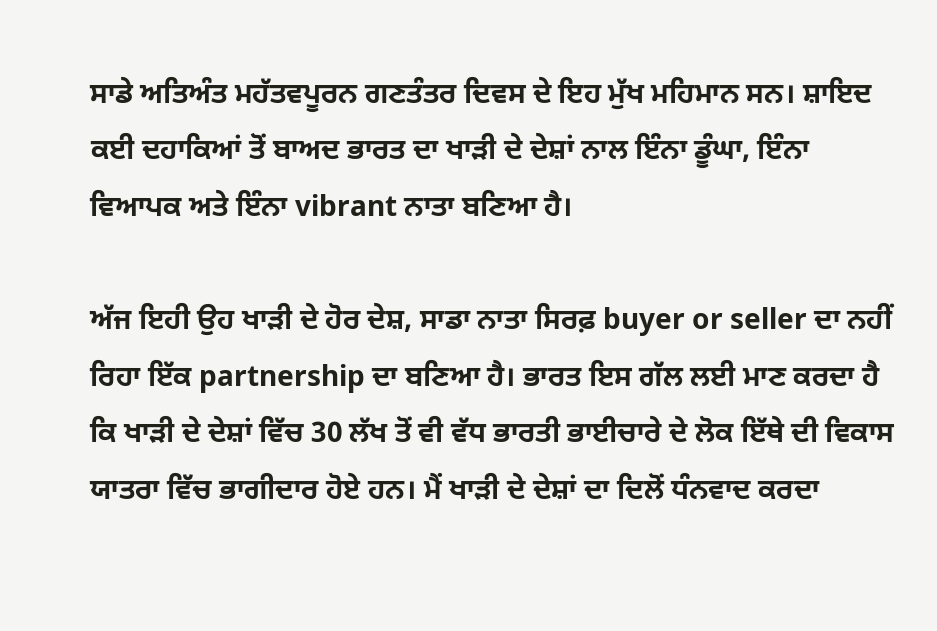ਸਾਡੇ ਅਤਿਅੰਤ ਮਹੱਤਵਪੂਰਨ ਗਣਤੰਤਰ ਦਿਵਸ ਦੇ ਇਹ ਮੁੱਖ ਮਹਿਮਾਨ ਸਨ। ਸ਼ਾਇਦ ਕਈ ਦਹਾਕਿਆਂ ਤੋਂ ਬਾਅਦ ਭਾਰਤ ਦਾ ਖਾੜੀ ਦੇ ਦੇਸ਼ਾਂ ਨਾਲ ਇੰਨਾ ਡੂੰਘਾ, ਇੰਨਾ ਵਿਆਪਕ ਅਤੇ ਇੰਨਾ vibrant ਨਾਤਾ ਬਣਿਆ ਹੈ।

ਅੱਜ ਇਹੀ ਉਹ ਖਾੜੀ ਦੇ ਹੋਰ ਦੇਸ਼, ਸਾਡਾ ਨਾਤਾ ਸਿਰਫ਼ buyer or seller ਦਾ ਨਹੀਂ ਰਿਹਾ ਇੱਕ partnership ਦਾ ਬਣਿਆ ਹੈ। ਭਾਰਤ ਇਸ ਗੱਲ ਲਈ ਮਾਣ ਕਰਦਾ ਹੈ ਕਿ ਖਾੜੀ ਦੇ ਦੇਸ਼ਾਂ ਵਿੱਚ 30 ਲੱਖ ਤੋਂ ਵੀ ਵੱਧ ਭਾਰਤੀ ਭਾਈਚਾਰੇ ਦੇ ਲੋਕ ਇੱਥੇ ਦੀ ਵਿਕਾਸ ਯਾਤਰਾ ਵਿੱਚ ਭਾਗੀਦਾਰ ਹੋਏ ਹਨ। ਮੈਂ ਖਾੜੀ ਦੇ ਦੇਸ਼ਾਂ ਦਾ ਦਿਲੋਂ ਧੰਨਵਾਦ ਕਰਦਾ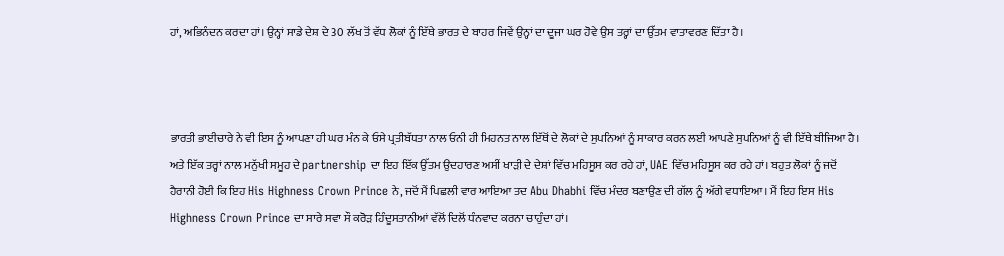ਹਾਂ, ਅਭਿਨੰਦਨ ਕਰਦਾ ਹਾਂ। ਉਨ੍ਹਾਂ ਸਾਡੇ ਦੇਸ਼ ਦੇ 30 ਲੱਖ ਤੋਂ ਵੱਧ ਲੋਕਾਂ ਨੂੰ ਇੱਥੇ ਭਾਰਤ ਦੇ ਬਾਹਰ ਜਿਵੇਂ ਉਨ੍ਹਾਂ ਦਾ ਦੂਜਾ ਘਰ ਹੋਵੇ ਉਸ ਤਰ੍ਹਾਂ ਦਾ ਉੱਤਮ ਵਾਤਾਵਰਣ ਦਿੱਤਾ ਹੈ।



ਭਾਰਤੀ ਭਾਈਚਾਰੇ ਨੇ ਵੀ ਇਸ ਨੂੰ ਆਪਣਾ ਹੀ ਘਰ ਮੰਨ ਕੇ ਓਸੇ ਪ੍ਰਤੀਬੱਧਤਾ ਨਾਲ ਓਨੀ ਹੀ ਮਿਹਨਤ ਨਾਲ ਇੱਥੋਂ ਦੇ ਲੋਕਾਂ ਦੇ ਸੁਪਨਿਆਂ ਨੂੰ ਸਾਕਾਰ ਕਰਨ ਲਈ ਆਪਣੇ ਸੁਪਨਿਆਂ ਨੂੰ ਵੀ ਇੱਥੇ ਬੀਜਿਆ ਹੈ। ਅਤੇ ਇੱਕ ਤਰ੍ਹਾਂ ਨਾਲ ਮਨੁੱਖੀ ਸਮੂਹ ਦੇ partnership ਦਾ ਇਹ ਇੱਕ ਉੱਤਮ ਉਦਹਾਰਣ ਅਸੀਂ ਖਾੜੀ ਦੇ ਦੇਸ਼ਾਂ ਵਿੱਚ ਮਹਿਸੂਸ ਕਰ ਰਹੇ ਹਾਂ, UAE ਵਿੱਚ ਮਹਿਸੂਸ ਕਰ ਰਹੇ ਹਾਂ। ਬਹੁਤ ਲੋਕਾਂ ਨੂੰ ਜਦੋਂ ਹੈਰਾਨੀ ਹੋਈ ਕਿ ਇਹ His Highness Crown Prince ਨੇ, ਜਦੋਂ ਮੈਂ ਪਿਛਲੀ ਵਾਰ ਆਇਆ ਤਦ Abu Dhabhi ਵਿੱਚ ਮੰਦਰ ਬਣਾਉਣ ਦੀ ਗੱਲ ਨੂੰ ਅੱਗੇ ਵਧਾਇਆ। ਮੈਂ ਇਹ ਇਸ His Highness Crown Prince ਦਾ ਸਾਰੇ ਸਵਾ ਸੌ ਕਰੋੜ ਹਿੰਦੂਸਤਾਨੀਆਂ ਵੱਲੋਂ ਦਿਲੋਂ ਧੰਨਵਾਦ ਕਰਨਾ ਚਾਹੁੰਦਾ ਹਾਂ।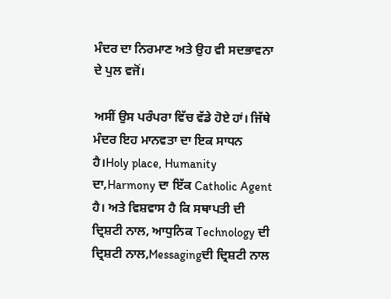ਮੰਦਰ ਦਾ ਨਿਰਮਾਣ ਅਤੇ ਉਹ ਵੀ ਸਦਭਾਵਨਾ ਦੇ ਪੁਲ ਵਜੋਂ।

ਅਸੀਂ ਉਸ ਪਰੰਪਰਾ ਵਿੱਚ ਵੱਡੇ ਹੋਏ ਹਾਂ। ਜਿੱਥੇ ਮੰਦਰ ਇਹ ਮਾਨਵਤਾ ਦਾ ਇਕ ਸਾਧਨ ਹੈ।Holy place, Humanity ਦਾ,Harmony ਦਾ ਇੱਕ Catholic Agent ਹੈ। ਅਤੇ ਵਿਸ਼ਵਾਸ ਹੈ ਕਿ ਸਥਾਪਤੀ ਦੀ ਦ੍ਰਿਸ਼ਟੀ ਨਾਲ, ਆਧੁਨਿਕ Technology ਦੀ ਦ੍ਰਿਸ਼ਟੀ ਨਾਲ,Messagingਦੀ ਦ੍ਰਿਸ਼ਟੀ ਨਾਲ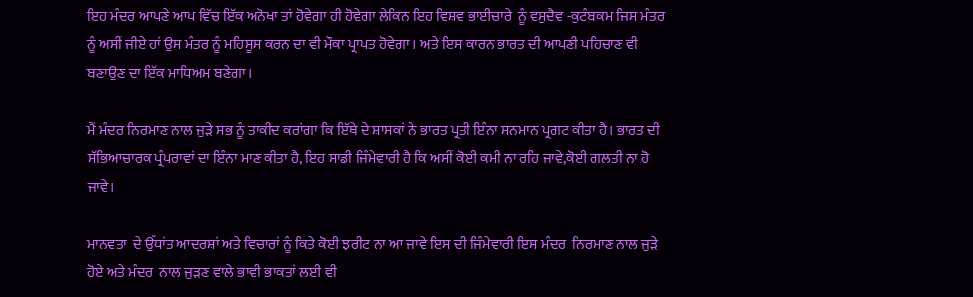ਇਹ ਮੰਦਰ ਆਪਣੇ ਆਪ ਵਿੱਚ ਇੱਕ ਅਨੋਖਾ ਤਾਂ ਹੋਵੇਗਾ ਹੀ ਹੋਵੇਗਾ ਲੇਕਿਨ ਇਹ ਵਿਸ਼ਵ ਭਾਈਚਾਰੇ  ਨੂੰ ਵਸੁਦੈਵ -ਕੁਟੰਬਕਮ ਜਿਸ ਮੰਤਰ ਨੂੰ ਅਸੀਂ ਜੀਏ ਹਾਂ ਉਸ ਮੰਤਰ ਨੂੰ ਮਹਿਸੂਸ ਕਰਨ ਦਾ ਵੀ ਮੌਕਾ ਪ੍ਰਾਪਤ ਹੋਵੇਗਾ। ਅਤੇ ਇਸ ਕਾਰਨ ਭਾਰਤ ਦੀ ਆਪਣੀ ਪਹਿਚਾਣ ਵੀ ਬਣਾਉਣ ਦਾ ਇੱਕ ਮਾਧਿਅਮ ਬਣੇਗਾ।

ਮੈਂ ਮੰਦਰ ਨਿਰਮਾਣ ਨਾਲ ਜੁੜੇ ਸਭ ਨੂੰ ਤਾਕੀਦ ਕਰਾਂਗਾ ਕਿ ਇੱਥੇ ਦੇ ਸ਼ਾਸਕਾਂ ਨੇ ਭਾਰਤ ਪ੍ਰਤੀ ਇੰਨਾ ਸਨਮਾਨ ਪ੍ਰਗਟ ਕੀਤਾ ਹੈ। ਭਾਰਤ ਦੀ ਸੱਭਿਆਚਾਰਕ ਪ੍ਰੰਪਰਾਵਾਂ ਦਾ ਇੰਨਾ ਮਾਣ ਕੀਤਾ ਹੈ, ਇਹ ਸਾਡੀ ਜਿੰਮੇਵਾਰੀ ਹੈ ਕਿ ਅਸੀਂ ਕੋਈ ਕਮੀ ਨਾ ਰਹਿ ਜਾਵੇ,ਕੋਈ ਗਲਤੀ ਨਾ ਹੋ ਜਾਵੇ।

ਮਾਨਵਤਾ  ਦੇ ਉੱਧਾਂਤ ਆਦਰਸ਼ਾਂ ਅਤੇ ਵਿਚਾਰਾਂ ਨੂੰ ਕਿਤੇ ਕੋਈ ਝਰੀਟ ਨਾ ਆ ਜਾਵੇ ਇਸ ਦੀ ਜਿੰਮੇਵਾਰੀ ਇਸ ਮੰਦਰ  ਨਿਰਮਾਣ ਨਾਲ ਜੁੜੇ ਹੋਏ ਅਤੇ ਮੰਦਰ  ਨਾਲ ਜੁੜਣ ਵਾਲੇ ਭਾਵੀ ਭਾਕਤਾਂ ਲਈ ਵੀ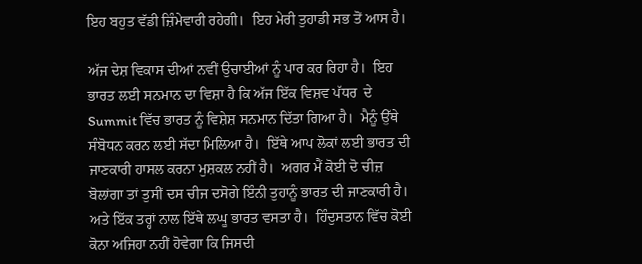ਇਹ ਬਹੁਤ ਵੱਡੀ ਜ਼ਿੰਮੇਵਾਰੀ ਰਹੇਗੀ।  ਇਹ ਮੇਰੀ ਤੁਹਾਡੀ ਸਭ ਤੋਂ ਆਸ ਹੈ।

ਅੱਜ ਦੇਸ਼ ਵਿਕਾਸ ਦੀਆਂ ਨਵੀਂ ਉਚਾਈਆਂ ਨੂੰ ਪਾਰ ਕਰ ਰਿਹਾ ਹੈ।  ਇਹ ਭਾਰਤ ਲਈ ਸਨਮਾਨ ਦਾ ਵਿਸ਼ਾ ਹੈ ਕਿ ਅੱਜ ਇੱਕ ਵਿਸ਼ਵ ਪੱਧਰ  ਦੇ Summit ਵਿੱਚ ਭਾਰਤ ਨੂੰ ਵਿਸ਼ੇਸ਼ ਸਨਮਾਨ ਦਿੱਤਾ ਗਿਆ ਹੈ।  ਮੈਨੂੰ ਉੱਥੇ ਸੰਬੋਧਨ ਕਰਨ ਲਈ ਸੱਦਾ ਮਿਲਿਆ ਹੈ।  ਇੱਥੇ ਆਪ ਲੋਕਾਂ ਲਈ ਭਾਰਤ ਦੀ ਜਾਣਕਾਰੀ ਹਾਸਲ ਕਰਨਾ ਮੁਸ਼ਕਲ ਨਹੀਂ ਹੈ।  ਅਗਰ ਮੈਂ ਕੋਈ ਦੋ ਚੀਜ਼ ਬੋਲਾਂਗਾ ਤਾਂ ਤੁਸੀਂ ਦਸ ਚੀਜ ਦਸੋਗੇ ਇੰਨੀ ਤੁਹਾਨੂੰ ਭਾਰਤ ਦੀ ਜਾਣਕਾਰੀ ਹੈ।  ਅਤੇ ਇੱਕ ਤਰ੍ਹਾਂ ਨਾਲ ਇੱਥੇ ਲਘੂ ਭਾਰਤ ਵਸਤਾ ਹੈ।  ਹਿੰਦੁਸਤਾਨ ਵਿੱਚ ਕੋਈ ਕੋਨਾ ਅਜਿਹਾ ਨਹੀਂ ਹੋਵੇਗਾ ਕਿ ਜਿਸਦੀ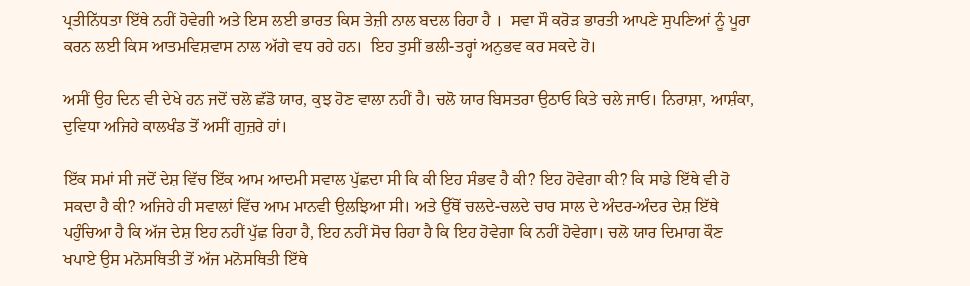ਪ੍ਰਤੀਨਿੱਧਤਾ ਇੱਥੇ ਨਹੀਂ ਹੋਵੇਗੀ ਅਤੇ ਇਸ ਲਈ ਭਾਰਤ ਕਿਸ ਤੇਜ਼ੀ ਨਾਲ ਬਦਲ ਰਿਹਾ ਹੈ ।  ਸਵਾ ਸੌ ਕਰੋੜ ਭਾਰਤੀ ਆਪਣੇ ਸੁਪਣਿਆਂ ਨੂੰ ਪੂਰਾ ਕਰਨ ਲਈ ਕਿਸ ਆਤਮਵਿਸ਼ਵਾਸ ਨਾਲ ਅੱਗੇ ਵਧ ਰਹੇ ਹਨ।  ਇਹ ਤੁਸੀਂ ਭਲੀ-ਤਰ੍ਹਾਂ ਅਨੁਭਵ ਕਰ ਸਕਦੇ ਹੋ।

ਅਸੀਂ ਉਹ ਦਿਨ ਵੀ ਦੇਖੇ ਹਨ ਜਦੋਂ ਚਲੋ ਛੱਡੋ ਯਾਰ, ਕੁਝ ਹੋਣ ਵਾਲਾ ਨਹੀਂ ਹੈ। ਚਲੋ ਯਾਰ ਬਿਸਤਰਾ ਉਠਾਓ ਕਿਤੇ ਚਲੇ ਜਾਓ। ਨਿਰਾਸ਼ਾ, ਆਸ਼ੰਕਾ, ਦੁਵਿਧਾ ਅਜਿਹੇ ਕਾਲਖੰਡ ਤੋਂ ਅਸੀਂ ਗੁਜ਼ਰੇ ਹਾਂ।

ਇੱਕ ਸਮਾਂ ਸੀ ਜਦੋਂ ਦੇਸ਼ ਵਿੱਚ ਇੱਕ ਆਮ ਆਦਮੀ ਸਵਾਲ ਪੁੱਛਦਾ ਸੀ ਕਿ ਕੀ ਇਹ ਸੰਭਵ ਹੈ ਕੀ? ਇਹ ਹੋਵੇਗਾ ਕੀ? ਕਿ ਸਾਡੇ ਇੱਥੇ ਵੀ ਹੋ ਸਕਦਾ ਹੈ ਕੀ? ਅਜਿਹੇ ਹੀ ਸਵਾਲਾਂ ਵਿੱਚ ਆਮ ਮਾਨਵੀ ਉਲਝਿਆ ਸੀ। ਅਤੇ ਉੱਥੋਂ ਚਲਦੇ-ਚਲਦੇ ਚਾਰ ਸਾਲ ਦੇ ਅੰਦਰ-ਅੰਦਰ ਦੇਸ਼ ਇੱਥੇ ਪਹੁੰਚਿਆ ਹੈ ਕਿ ਅੱਜ ਦੇਸ਼ ਇਹ ਨਹੀਂ ਪੁੱਛ ਰਿਹਾ ਹੈ, ਇਹ ਨਹੀਂ ਸੋਚ ਰਿਹਾ ਹੈ ਕਿ ਇਹ ਹੋਵੇਗਾ ਕਿ ਨਹੀਂ ਹੋਵੇਗਾ। ਚਲੋ ਯਾਰ ਦਿਮਾਗ ਕੌਣ ਖਪਾਏ ਉਸ ਮਨੋਸਥਿਤੀ ਤੋਂ ਅੱਜ ਮਨੋਸਥਿਤੀ ਇੱਥੇ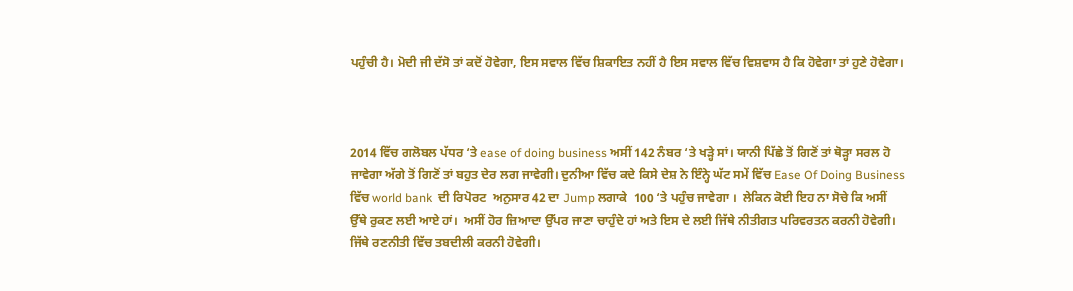ਪਹੁੰਚੀ ਹੈ। ਮੋਦੀ ਜੀ ਦੱਸੋ ਤਾਂ ਕਦੋਂ ਹੋਵੇਗਾ, ਇਸ ਸਵਾਲ ਵਿੱਚ ਸ਼ਿਕਾਇਤ ਨਹੀਂ ਹੈ ਇਸ ਸਵਾਲ ਵਿੱਚ ਵਿਸ਼ਵਾਸ ਹੈ ਕਿ ਹੋਵੇਗਾ ਤਾਂ ਹੁਣੇ ਹੋਵੇਗਾ।



2014 ਵਿੱਚ ਗਲੋਬਲ ਪੱਧਰ ‘ਤੇ ease of doing business ਅਸੀਂ 142 ਨੰਬਰ ‘ਤੇ ਖੜ੍ਹੇ ਸਾਂ। ਯਾਨੀ ਪਿੱਛੇ ਤੋਂ ਗਿਣੋਂ ਤਾਂ ਥੋੜ੍ਹਾ ਸਰਲ ਹੋ ਜਾਵੇਗਾ ਅੱਗੇ ਤੋਂ ਗਿਣੋਂ ਤਾਂ ਬਹੁਤ ਦੇਰ ਲਗ ਜਾਵੇਗੀ। ਦੁਨੀਆ ਵਿੱਚ ਕਦੇ ਕਿਸੇ ਦੇਸ਼ ਨੇ ਇੰਨ੍ਹੇ ਘੱਟ ਸਮੇਂ ਵਿੱਚ Ease Of Doing Business ਵਿੱਚ world bank  ਦੀ ਰਿਪੋਰਟ  ਅਨੁਸਾਰ 42 ਦਾ Jump ਲਗਾਕੇ  100 ‘ਤੇ ਪਹੁੰਚ ਜਾਵੇਗਾ ।  ਲੇਕਿਨ ਕੋਈ ਇਹ ਨਾ ਸੋਚੇ ਕਿ ਅਸੀਂ ਉੱਥੇ ਰੁਕਣ ਲਈ ਆਏ ਹਾਂ।  ਅਸੀਂ ਹੋਰ ਜ਼ਿਆਦਾ ਉੱਪਰ ਜਾਣਾ ਚਾਹੁੰਦੇ ਹਾਂ ਅਤੇ ਇਸ ਦੇ ਲਈ ਜਿੱਥੇ ਨੀਤੀਗਤ ਪਰਿਵਰਤਨ ਕਰਨੀ ਹੋਵੇਗੀ।  ਜਿੱਥੇ ਰਣਨੀਤੀ ਵਿੱਚ ਤਬਦੀਲੀ ਕਰਨੀ ਹੋਵੇਗੀ।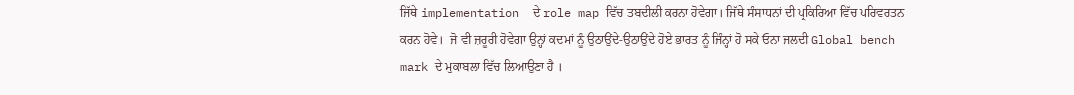ਜਿੱਥੇ implementation  ਦੇ role map ਵਿੱਚ ਤਬਦੀਲੀ ਕਰਨਾ ਹੋਵੇਗਾ। ਜਿੱਥੇ ਸੰਸਾਧਨਾਂ ਦੀ ਪ੍ਰਕਿਰਿਆ ਵਿੱਚ ਪਰਿਵਰਤਨ ਕਰਨ ਹੋਵੇ।  ਜੋ ਵੀ ਜ਼ਰੂਰੀ ਹੋਵੇਗਾ ਉਨ੍ਹਾਂ ਕਦਮਾਂ ਨੂੰ ਉਠਾਉਂਦੇ-ਉਠਾਉਂਦੇ ਹੋਏ ਭਾਰਤ ਨੂੰ ਜਿੰਨ੍ਹਾਂ ਹੋ ਸਕੇ ਓਨਾ ਜਲਦੀ Global bench mark ਦੇ ਮੁਕਾਬਲਾ ਵਿੱਚ ਲਿਆਉਣਾ ਹੈ ।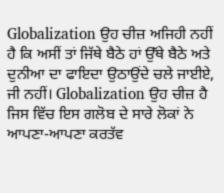Globalization ਉਹ ਚੀਜ਼ ਅਜਿਹੀ ਨਹੀਂ ਹੈ ਕਿ ਅਸੀਂ ਤਾਂ ਜਿੱਥੇ ਬੈਠੇ ਹਾਂ ਉੱਥੇ ਬੈਠੇ ਅਤੇ ਦੁਨੀਆ ਦਾ ਫਾਇਦਾ ਉਠਾਉਂਦੇ ਚਲੇ ਜਾਈਏ, ਜੀ ਨਹੀਂ। Globalization ਉਹ ਚੀਜ਼ ਹੈ ਜਿਸ ਵਿੱਚ ਇਸ ਗਲੋਬ ਦੇ ਸਾਰੇ ਲੋਕਾਂ ਨੇ ਆਪਣਾ-ਆਪਣਾ ਕਰਤੱਵ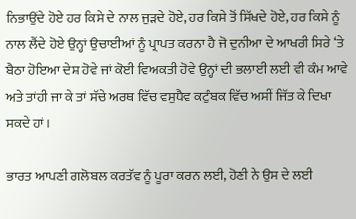ਨਿਭਾਉਂਦੇ ਹੋਏ ਹਰ ਕਿਸੇ ਦੇ ਨਾਲ ਜੁੜਦੇ ਹੋਏ, ਹਰ ਕਿਸੇ ਤੋਂ ਸਿੱਖਦੇ ਹੋਏ, ਹਰ ਕਿਸੇ ਨੂੰ ਨਾਲ ਲੈਂਦੇ ਹੋਏ ਉਨ੍ਹਾਂ ਉਚਾਈਆਂ ਨੂੰ ਪ੍ਰਾਪਤ ਕਰਨਾ ਹੈ ਜੋ ਦੁਨੀਆ ਦੇ ਆਖਰੀ ਸਿਰੇ ‘ਤੇ ਬੈਠਾ ਹੋਇਆ ਦੇਸ਼ ਹੋਵੇ ਜਾਂ ਕੋਈ ਵਿਅਕਤੀ ਹੋਵੇ ਉਨ੍ਹਾਂ ਦੀ ਭਲਾਈ ਲਈ ਵੀ ਕੰਮ ਆਵੇ ਅਤੇ ਤਾਂਹੀ ਜਾ ਕੇ ਤਾਂ ਸੱਚੇ ਅਰਥ ਵਿੱਚ ਵਸੁਧੈਵ ਕਟੁੰਬਕ ਵਿੱਚ ਅਸੀਂ ਜਿੱਤ ਕੇ ਦਿਖਾ ਸਕਦੇ ਹਾਂ।

ਭਾਰਤ ਆਪਣੀ ਗਲੋਬਲ ਕਰਤੱਵ ਨੂੰ ਪੂਰਾ ਕਰਨ ਲਈ, ਹੋਣੀ ਨੇ ਉਸ ਦੇ ਲਈ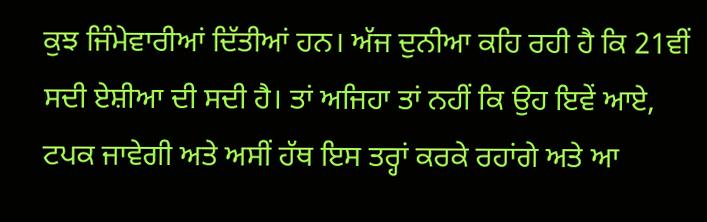ਕੁਝ ਜਿੰਮੇਵਾਰੀਆਂ ਦਿੱਤੀਆਂ ਹਨ। ਅੱਜ ਦੁਨੀਆ ਕਹਿ ਰਹੀ ਹੈ ਕਿ 21ਵੀਂ ਸਦੀ ਏਸ਼ੀਆ ਦੀ ਸਦੀ ਹੈ। ਤਾਂ ਅਜਿਹਾ ਤਾਂ ਨਹੀਂ ਕਿ ਉਹ ਇਵੇਂ ਆਏ, ਟਪਕ ਜਾਵੇਗੀ ਅਤੇ ਅਸੀਂ ਹੱਥ ਇਸ ਤਰ੍ਹਾਂ ਕਰਕੇ ਰਹਾਂਗੇ ਅਤੇ ਆ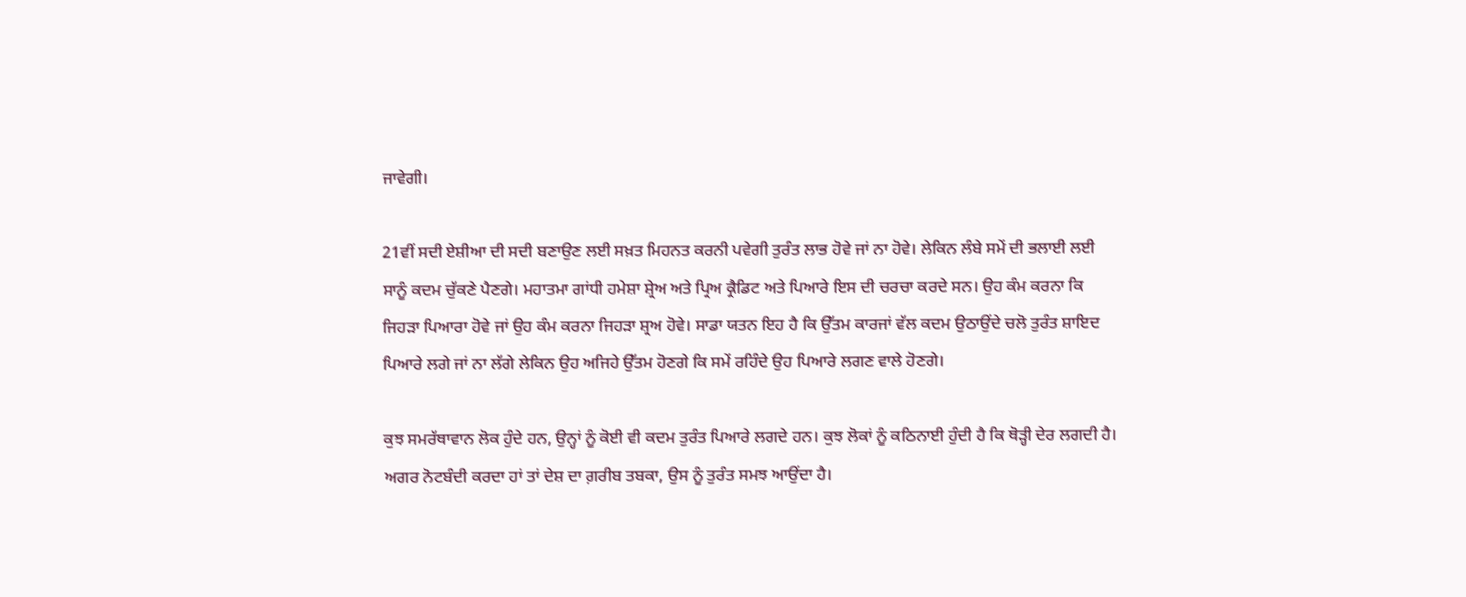ਜਾਵੇਗੀ।

21ਵੀਂ ਸਦੀ ਏਸ਼ੀਆ ਦੀ ਸਦੀ ਬਣਾਉਣ ਲਈ ਸਖ਼ਤ ਮਿਹਨਤ ਕਰਨੀ ਪਵੇਗੀ ਤੁਰੰਤ ਲਾਭ ਹੋਵੇ ਜਾਂ ਨਾ ਹੋਵੇ। ਲੇਕਿਨ ਲੰਬੇ ਸਮੇਂ ਦੀ ਭਲਾਈ ਲਈ ਸਾਨੂੰ ਕਦਮ ਚੁੱਕਣੇ ਪੈਣਗੇ। ਮਹਾਤਮਾ ਗਾਂਧੀ ਹਮੇਸ਼ਾ ਸ਼੍ਰੇਅ ਅਤੇ ਪ੍ਰਿਅ ਕ੍ਰੈਡਿਟ ਅਤੇ ਪਿਆਰੇ ਇਸ ਦੀ ਚਰਚਾ ਕਰਦੇ ਸਨ। ਉਹ ਕੰਮ ਕਰਨਾ ਕਿ ਜਿਹੜਾ ਪਿਆਰਾ ਹੋਵੇ ਜਾਂ ਉਹ ਕੰਮ ਕਰਨਾ ਜਿਹੜਾ ਸ਼੍ਰਅ ਹੋਵੇ। ਸਾਡਾ ਯਤਨ ਇਹ ਹੈ ਕਿ ਉੱਤਮ ਕਾਰਜਾਂ ਵੱਲ ਕਦਮ ਉਠਾਉਂਦੇ ਚਲੋ ਤੁਰੰਤ ਸ਼ਾਇਦ ਪਿਆਰੇ ਲਗੇ ਜਾਂ ਨਾ ਲੱਗੇ ਲੇਕਿਨ ਉਹ ਅਜਿਹੇ ਉੱਤਮ ਹੋਣਗੇ ਕਿ ਸਮੇਂ ਰਹਿੰਦੇ ਉਹ ਪਿਆਰੇ ਲਗਣ ਵਾਲੇ ਹੋਣਗੇ।

ਕੁਝ ਸਮਰੱਥਾਵਾਨ ਲੋਕ ਹੁੰਦੇ ਹਨ, ਉਨ੍ਹਾਂ ਨੂੰ ਕੋਈ ਵੀ ਕਦਮ ਤੁਰੰਤ ਪਿਆਰੇ ਲਗਦੇ ਹਨ। ਕੁਝ ਲੋਕਾਂ ਨੂੰ ਕਠਿਨਾਈ ਹੁੰਦੀ ਹੈ ਕਿ ਥੋੜ੍ਹੀ ਦੇਰ ਲਗਦੀ ਹੈ। ਅਗਰ ਨੋਟਬੰਦੀ ਕਰਦਾ ਹਾਂ ਤਾਂ ਦੇਸ਼ ਦਾ ਗ਼ਰੀਬ ਤਬਕਾ, ਉਸ ਨੂੰ ਤੁਰੰਤ ਸਮਝ ਆਉਂਦਾ ਹੈ।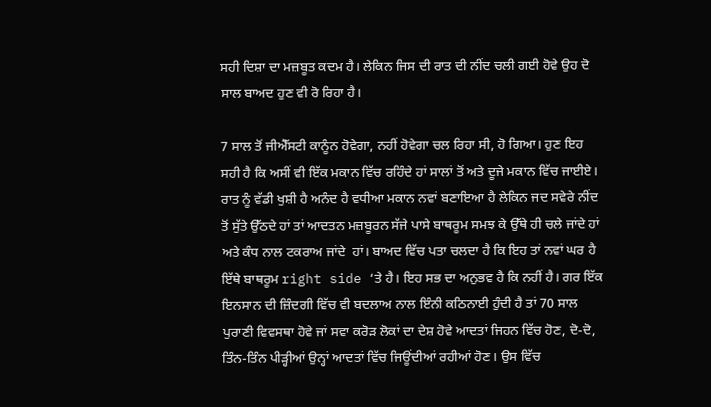ਸਹੀ ਦਿਸ਼ਾ ਦਾ ਮਜ਼ਬੂਤ ਕਦਮ ਹੈ। ਲੇਕਿਨ ਜਿਸ ਦੀ ਰਾਤ ਦੀ ਨੀਂਦ ਚਲੀ ਗਈ ਹੋਵੇ ਉਹ ਦੋ ਸਾਲ ਬਾਅਦ ਹੁਣ ਵੀ ਰੋ ਰਿਹਾ ਹੈ।

7 ਸਾਲ ਤੋਂ ਜੀਐੱਸਟੀ ਕਾਨੂੰਨ ਹੋਵੇਗਾ, ਨਹੀਂ ਹੋਵੇਗਾ ਚਲ ਰਿਹਾ ਸੀ, ਹੋ ਗਿਆ। ਹੁਣ ਇਹ ਸਹੀ ਹੈ ਕਿ ਅਸੀਂ ਵੀ ਇੱਕ ਮਕਾਨ ਵਿੱਚ ਰਹਿੰਦੇ ਹਾਂ ਸਾਲਾਂ ਤੋਂ ਅਤੇ ਦੂਜੇ ਮਕਾਨ ਵਿੱਚ ਜਾਈਏ। ਰਾਤ ਨੂੰ ਵੱਡੀ ਖੁਸ਼ੀ ਹੈ ਅਨੰਦ ਹੈ ਵਧੀਆ ਮਕਾਨ ਨਵਾਂ ਬਣਾਇਆ ਹੈ ਲੇਕਿਨ ਜਦ ਸਵੇਰੇ ਨੀਂਦ ਤੋਂ ਸੁੱਤੇ ਉੱਠਦੇ ਹਾਂ ਤਾਂ ਆਦਤਨ ਮਜ਼ਬੂਰਨ ਸੱਜੇ ਪਾਸੇ ਬਾਥਰੂਮ ਸਮਝ ਕੇ ਉੱਥੇ ਹੀ ਚਲੇ ਜਾਂਦੇ ਹਾਂ ਅਤੇ ਕੰਧ ਨਾਲ ਟਕਰਾਅ ਜਾਂਦੇ  ਹਾਂ। ਬਾਅਦ ਵਿੱਚ ਪਤਾ ਚਲਦਾ ਹੈ ਕਿ ਇਹ ਤਾਂ ਨਵਾਂ ਘਰ ਹੈ ਇੱਥੇ ਬਾਥਰੂਮ right side ‘ਤੇ ਹੈ। ਇਹ ਸਭ ਦਾ ਅਨੁਭਵ ਹੈ ਕਿ ਨਹੀਂ ਹੈ। ਗਰ ਇੱਕ ਇਨਸਾਨ ਦੀ ਜ਼ਿੰਦਗੀ ਵਿੱਚ ਵੀ ਬਦਲਾਅ ਨਾਲ ਇੰਨੀ ਕਠਿਨਾਈ ਹੁੰਦੀ ਹੈ ਤਾਂ 70 ਸਾਲ ਪੁਰਾਣੀ ਵਿਵਸਥਾ ਹੋਵੇ ਜਾਂ ਸਵਾ ਕਰੋੜ ਲੋਕਾਂ ਦਾ ਦੇਸ਼ ਹੋਵੇ ਆਦਤਾਂ ਜਿਹਨ ਵਿੱਚ ਹੋਣ, ਦੋ-ਦੋ, ਤਿੰਨ-ਤਿੰਨ ਪੀੜ੍ਹੀਆਂ ਉਨ੍ਹਾਂ ਆਦਤਾਂ ਵਿੱਚ ਜਿਊਂਦੀਆਂ ਰਹੀਆਂ ਹੋਣ। ਉਸ ਵਿੱਚ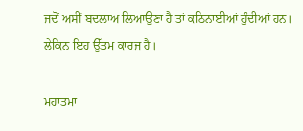ਜਦੋਂ ਅਸੀਂ ਬਦਲਾਅ ਲਿਆਉਣਾ ਹੈ ਤਾਂ ਕਠਿਨਾਈਆਂ ਹੁੰਦੀਆਂ ਹਨ। ਲੇਕਿਨ ਇਹ ਉੱਤਮ ਕਾਰਜ ਹੈ।

ਮਹਾਤਮਾ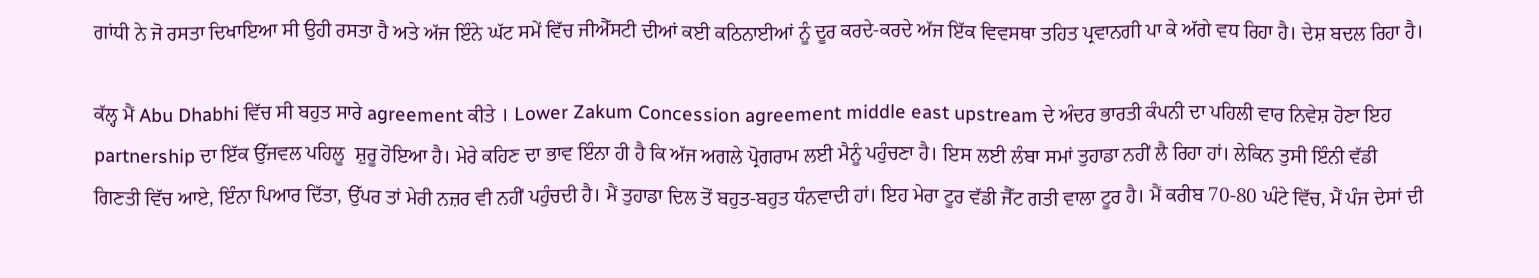ਗਾਂਧੀ ਨੇ ਜੋ ਰਸਤਾ ਦਿਖਾਇਆ ਸੀ ਉਹੀ ਰਸਤਾ ਹੈ ਅਤੇ ਅੱਜ ਇੰਨੇ ਘੱਟ ਸਮੇਂ ਵਿੱਚ ਜੀਐੱਸਟੀ ਦੀਆਂ ਕਈ ਕਠਿਨਾਈਆਂ ਨੂੰ ਦੂਰ ਕਰਦੇ-ਕਰਦੇ ਅੱਜ ਇੱਕ ਵਿਵਸਥਾ ਤਹਿਤ ਪ੍ਰਵਾਨਗੀ ਪਾ ਕੇ ਅੱਗੇ ਵਧ ਰਿਹਾ ਹੈ। ਦੇਸ਼ ਬਦਲ ਰਿਹਾ ਹੈ।

ਕੱਲ੍ਹ ਮੈਂ Abu Dhabhi ਵਿੱਚ ਸੀ ਬਹੁਤ ਸਾਰੇ agreement ਕੀਤੇ । Lower Zakum Concession agreement middle east upstream ਦੇ ਅੰਦਰ ਭਾਰਤੀ ਕੰਪਨੀ ਦਾ ਪਹਿਲੀ ਵਾਰ ਨਿਵੇਸ਼ ਹੋਣਾ ਇਹ partnership ਦਾ ਇੱਕ ਉੱਜਵਲ ਪਹਿਲੂ  ਸ਼ੁਰੂ ਹੋਇਆ ਹੈ। ਮੇਰੇ ਕਹਿਣ ਦਾ ਭਾਵ ਇੰਨਾ ਹੀ ਹੈ ਕਿ ਅੱਜ ਅਗਲੇ ਪ੍ਰੋਗਰਾਮ ਲਈ ਮੈਨੂੰ ਪਹੁੰਚਣਾ ਹੈ। ਇਸ ਲਈ ਲੰਬਾ ਸਮਾਂ ਤੁਹਾਡਾ ਨਹੀਂ ਲੈ ਰਿਹਾ ਹਾਂ। ਲੇਕਿਨ ਤੁਸੀ ਇੰਨੀ ਵੱਡੀ ਗਿਣਤੀ ਵਿੱਚ ਆਏ, ਇੰਨਾ ਪਿਆਰ ਦਿੱਤਾ, ਉੱਪਰ ਤਾਂ ਮੇਰੀ ਨਜ਼ਰ ਵੀ ਨਹੀਂ ਪਹੁੰਚਦੀ ਹੈ। ਮੈਂ ਤੁਹਾਡਾ ਦਿਲ ਤੋਂ ਬਹੁਤ-ਬਹੁਤ ਧੰਨਵਾਦੀ ਹਾਂ। ਇਹ ਮੇਰਾ ਟੂਰ ਵੱਡੀ ਜੈੱਟ ਗਤੀ ਵਾਲਾ ਟੂਰ ਹੈ। ਮੈਂ ਕਰੀਬ 70-80 ਘੰਟੇ ਵਿੱਚ, ਮੈਂ ਪੰਜ ਦੇਸਾਂ ਦੀ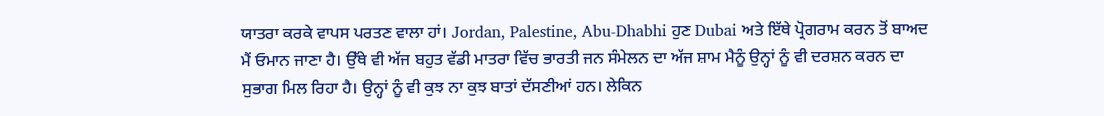ਯਾਤਰਾ ਕਰਕੇ ਵਾਪਸ ਪਰਤਣ ਵਾਲਾ ਹਾਂ। Jordan, Palestine, Abu-Dhabhi ਹੁਣ Dubai ਅਤੇ ਇੱਥੇ ਪ੍ਰੋਗਰਾਮ ਕਰਨ ਤੋਂ ਬਾਅਦ ਮੈਂ ਓਮਾਨ ਜਾਣਾ ਹੈ। ਉੱਥੇ ਵੀ ਅੱਜ ਬਹੁਤ ਵੱਡੀ ਮਾਤਰਾ ਵਿੱਚ ਭਾਰਤੀ ਜਨ ਸੰਮੇਲਨ ਦਾ ਅੱਜ ਸ਼ਾਮ ਮੈਨੂੰ ਉਨ੍ਹਾਂ ਨੂੰ ਵੀ ਦਰਸ਼ਨ ਕਰਨ ਦਾ ਸੁਭਾਗ ਮਿਲ ਰਿਹਾ ਹੈ। ਉਨ੍ਹਾਂ ਨੂੰ ਵੀ ਕੁਝ ਨਾ ਕੁਝ ਬਾਤਾਂ ਦੱਸਣੀਆਂ ਹਨ। ਲੇਕਿਨ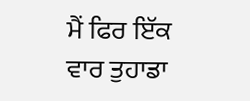ਮੈਂ ਫਿਰ ਇੱਕ ਵਾਰ ਤੁਹਾਡਾ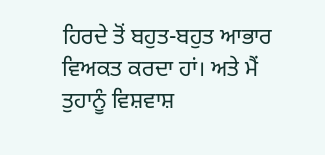ਹਿਰਦੇ ਤੋਂ ਬਹੁਤ-ਬਹੁਤ ਆਭਾਰ ਵਿਅਕਤ ਕਰਦਾ ਹਾਂ। ਅਤੇ ਮੈਂ ਤੁਹਾਨੂੰ ਵਿਸ਼ਵਾਸ਼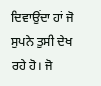ਦਿਵਾਉਂਦਾ ਹਾਂ ਜੋ ਸੁਪਨੇ ਤੁਸੀ ਦੇਖ ਰਹੇ ਹੋ। ਜੋ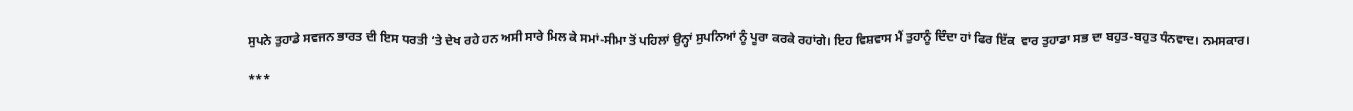ਸੁਪਨੇ ਤੁਹਾਡੇ ਸਵਜਨ ਭਾਰਤ ਦੀ ਇਸ ਧਰਤੀ ‘ਤੇ ਦੇਖ ਰਹੇ ਹਨ ਅਸੀ ਸਾਰੇ ਮਿਲ ਕੇ ਸਮਾਂ-ਸੀਮਾ ਤੋਂ ਪਹਿਲਾਂ ਉਨ੍ਹਾਂ ਸੁਪਨਿਆਂ ਨੂੰ ਪੂਰਾ ਕਰਕੇ ਰਹਾਂਗੇ। ਇਹ ਵਿਸ਼ਵਾਸ ਮੈਂ ਤੁਹਾਨੂੰ ਦਿੰਦਾ ਹਾਂ ਫਿਰ ਇੱਕ  ਵਾਰ ਤੁਹਾਡਾ ਸਭ ਦਾ ਬਹੁਤ-ਬਹੁਤ ਧੰਨਵਾਦ। ਨਮਸਕਾਰ।

***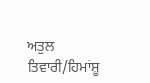ਅਤੁਲ ਤਿਵਾਰੀ/ਹਿਮਾਂਸ਼ੂ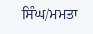ਸਿੰਘ/ਮਮਤਾ